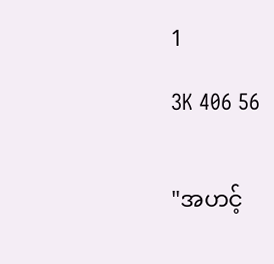1

3K 406 56


"အဟင့်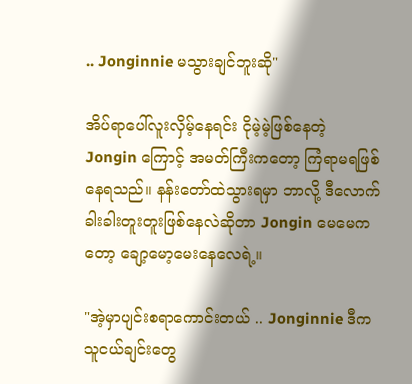.. Jonginnie မသွားချင်ဘူးဆို"

အိပ်ရာပေါ်လူးလှိမ့်နေရင်း ငိုမဲ့မဲ့ဖြစ်နေတဲ့ Jongin ကြောင့် အမတ်ကြီးကတော့ ကြံရာမရဖြစ်နေရသည်။ နန်းတော်ထဲသွားရမှာ ဘာလို့ ဒီလောက်ခါးခါးတူးတူးဖြစ်နေလဲဆိုတာ Jongin မေမေကတော့ ချော့မော့မေးနေလေရဲ့။

"အဲ့မှာပျင်းစရာကောင်းတယ် .. Jonginnie ဒီကသူငယ်ချင်းတွေ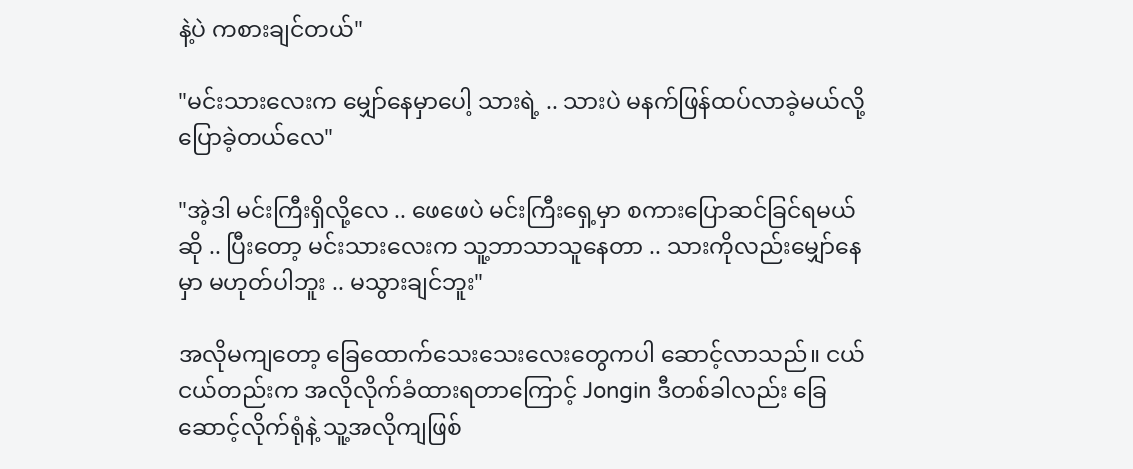နဲ့ပဲ ကစားချင်တယ်"

"မင်းသားလေးက မျှော်နေမှာပေါ့ သားရဲ့ .. သားပဲ မနက်ဖြန်ထပ်လာခဲ့မယ်လို့ ပြောခဲ့တယ်လေ"

"အဲ့ဒါ မင်းကြီးရှိလို့လေ .. ဖေဖေပဲ မင်းကြီးရှေ့မှာ စကားပြောဆင်ခြင်ရမယ်ဆို .. ပြီးတော့ မင်းသားလေးက သူ့ဘာသာသူနေတာ .. သားကိုလည်းမျှော်နေမှာ မဟုတ်ပါဘူး .. မသွားချင်ဘူး"

အလိုမကျတော့ ခြေထောက်သေးသေးလေးတွေကပါ ဆောင့်လာသည်။ ငယ်ငယ်တည်းက အလိုလိုက်ခံထားရတာကြောင့် Jongin ဒီတစ်ခါလည်း ခြေဆောင့်လိုက်ရုံနဲ့ သူ့အလိုကျဖြစ်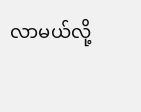လာမယ်လို့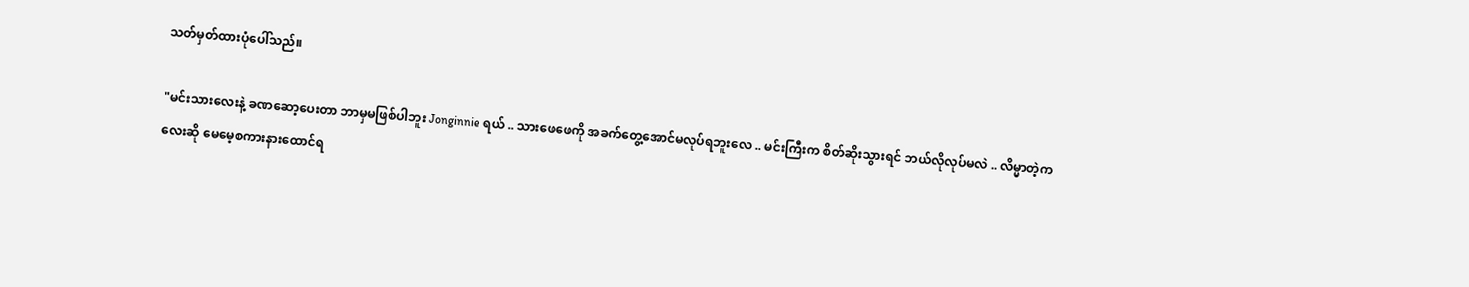သတ်မှတ်ထားပုံပေါ်သည်။

"မင်းသားလေးနဲ့ ခဏဆော့ပေးတာ ဘာမှမဖြစ်ပါဘူး Jonginnie ရယ် .. သားဖေဖေကို အခက်တွေ့အောင်မလုပ်ရဘူးလေ .. မင်းကြီးက စိတ်ဆိုးသွားရင် ဘယ်လိုလုပ်မလဲ .. လိမ္မာတဲ့ကလေးဆို မေမေ့စကားနားထောင်ရ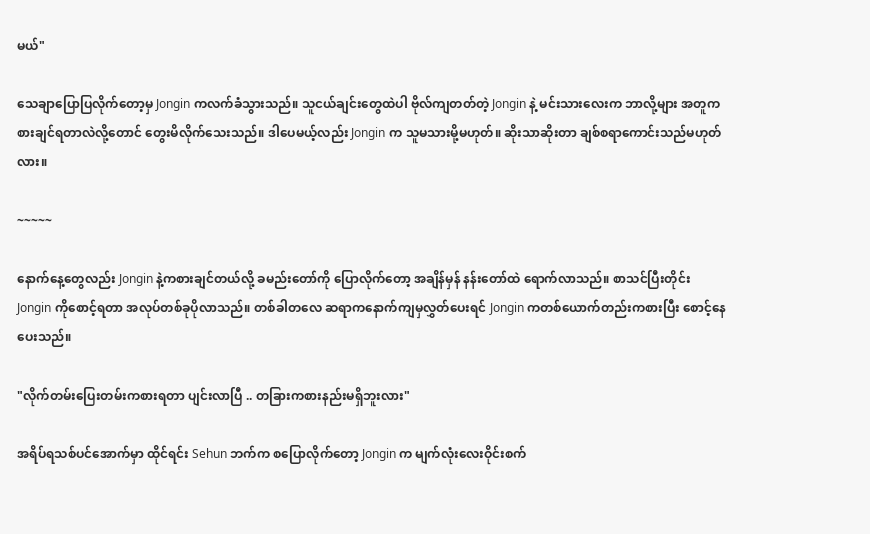မယ်"

သေချာပြောပြလိုက်တော့မှ Jongin ကလက်ခံသွားသည်။ သူငယ်ချင်းတွေထဲပါ ဗိုလ်ကျတတ်တဲ့ Jongin နဲ့ မင်းသားလေးက ဘာလို့များ အတူကစားချင်ရတာလဲလို့တောင် တွေးမိလိုက်သေးသည်။ ဒါပေမယ့်လည်း Jongin က သူမသားမို့မဟုတ်။ ဆိုးသာဆိုးတာ ချစ်စရာကောင်းသည်မဟုတ်လား။

~~~~~

နောက်နေ့တွေလည်း Jongin နဲ့ကစားချင်တယ်လို့ ခမည်းတော်ကို ပြောလိုက်တော့ အချိန်မှန် နန်းတော်ထဲ ရောက်လာသည်။ စာသင်ပြီးတိုင်း Jongin ကိုစောင့်ရတာ အလုပ်တစ်ခုပိုလာသည်။ တစ်ခါတလေ ဆရာကနောက်ကျမှလွှတ်ပေးရင် Jongin ကတစ်ယောက်တည်းကစားပြီး စောင့်နေပေးသည်။

"လိုက်တမ်းပြေးတမ်းကစားရတာ ပျင်းလာပြီ .. တခြားကစားနည်းမရှိဘူးလား"

အရိပ်ရသစ်ပင်အောက်မှာ ထိုင်ရင်း Sehun ဘက်က စပြောလိုက်တော့ Jongin က မျက်လုံးလေးဝိုင်းစက်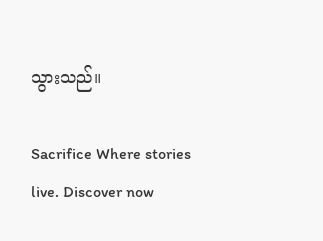သွားသည်။

Sacrifice Where stories live. Discover now